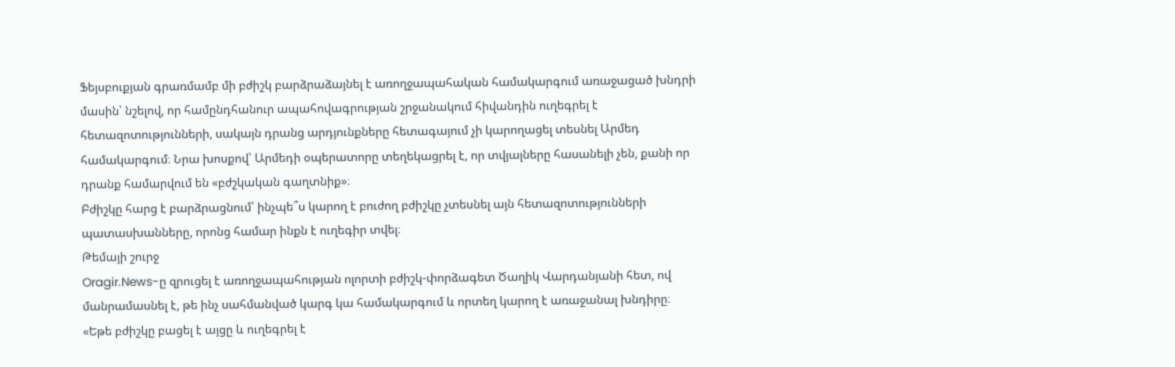Ֆեյսբուքյան գրառմամբ մի բժիշկ բարձրաձայնել է առողջապահական համակարգում առաջացած խնդրի մասին՝ նշելով, որ համընդհանուր ապահովագրության շրջանակում հիվանդին ուղեգրել է հետազոտությունների, սակայն դրանց արդյունքները հետագայում չի կարողացել տեսնել Արմեդ համակարգում։ Նրա խոսքով՝ Արմեդի օպերատորը տեղեկացրել է, որ տվյալները հասանելի չեն, քանի որ դրանք համարվում են «բժշկական գաղտնիք»։
Բժիշկը հարց է բարձրացնում՝ ինչպե՞ս կարող է բուժող բժիշկը չտեսնել այն հետազոտությունների պատասխանները, որոնց համար ինքն է ուղեգիր տվել։
Թեմայի շուրջ
Oragir.News-ը զրուցել է առողջապահության ոլորտի բժիշկ-փորձագետ Ծաղիկ Վարդանյանի հետ, ով մանրամասնել է, թե ինչ սահմանված կարգ կա համակարգում և որտեղ կարող է առաջանալ խնդիրը։
«Եթե բժիշկը բացել է այցը և ուղեգրել է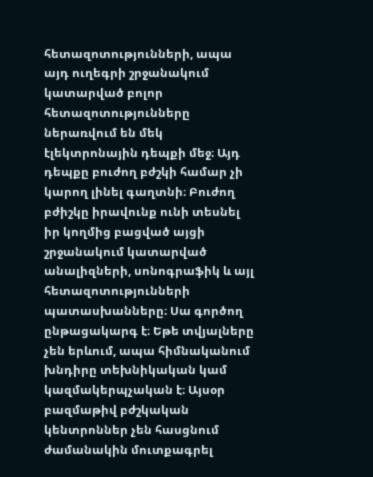հետազոտությունների, ապա այդ ուղեգրի շրջանակում կատարված բոլոր հետազոտությունները ներառվում են մեկ էլեկտրոնային դեպքի մեջ։ Այդ դեպքը բուժող բժշկի համար չի կարող լինել գաղտնի։ Բուժող բժիշկը իրավունք ունի տեսնել իր կողմից բացված այցի շրջանակում կատարված անալիզների, սոնոգրաֆիկ և այլ հետազոտությունների պատասխանները։ Սա գործող ընթացակարգ է։ Եթե տվյալները չեն երևում, ապա հիմնականում խնդիրը տեխնիկական կամ կազմակերպչական է։ Այսօր բազմաթիվ բժշկական կենտրոններ չեն հասցնում ժամանակին մուտքագրել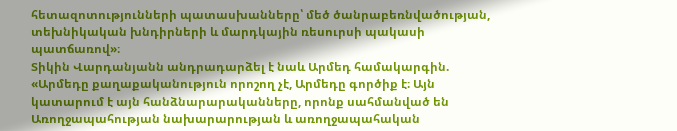հետազոտությունների պատասխանները՝ մեծ ծանրաբեռնվածության, տեխնիկական խնդիրների և մարդկային ռեսուրսի պակասի պատճառով»։
Տիկին Վարդանյանն անդրադարձել է նաև Արմեդ համակարգին.
«Արմեդը քաղաքականություն որոշող չէ, Արմեդը գործիք է։ Այն կատարում է այն հանձնարարականները, որոնք սահմանված են Առողջապահության նախարարության և առողջապահական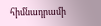հիմնադրամի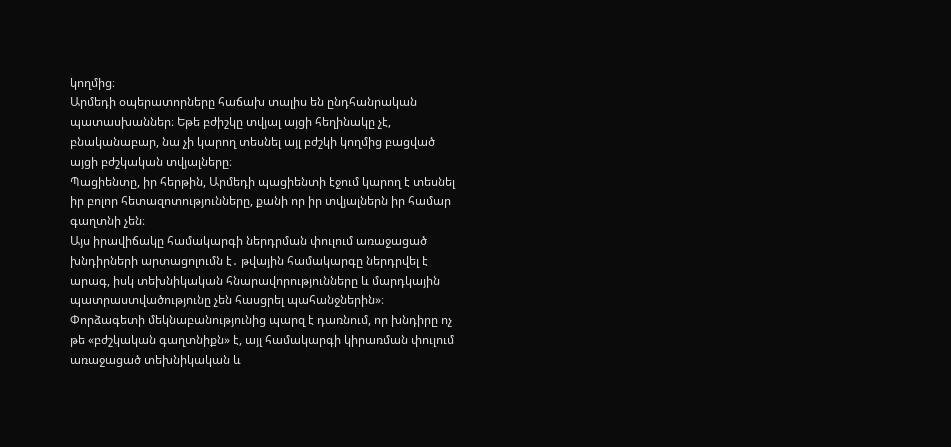կողմից։
Արմեդի օպերատորները հաճախ տալիս են ընդհանրական պատասխաններ։ Եթե բժիշկը տվյալ այցի հեղինակը չէ, բնականաբար, նա չի կարող տեսնել այլ բժշկի կողմից բացված այցի բժշկական տվյալները։
Պացիենտը, իր հերթին, Արմեդի պացիենտի էջում կարող է տեսնել իր բոլոր հետազոտությունները, քանի որ իր տվյալներն իր համար գաղտնի չեն։
Այս իրավիճակը համակարգի ներդրման փուլում առաջացած խնդիրների արտացոլումն է․ թվային համակարգը ներդրվել է արագ, իսկ տեխնիկական հնարավորությունները և մարդկային պատրաստվածությունը չեն հասցրել պահանջներին»։
Փորձագետի մեկնաբանությունից պարզ է դառնում, որ խնդիրը ոչ թե «բժշկական գաղտնիքն» է, այլ համակարգի կիրառման փուլում առաջացած տեխնիկական և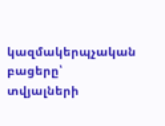կազմակերպչական բացերը՝ տվյալների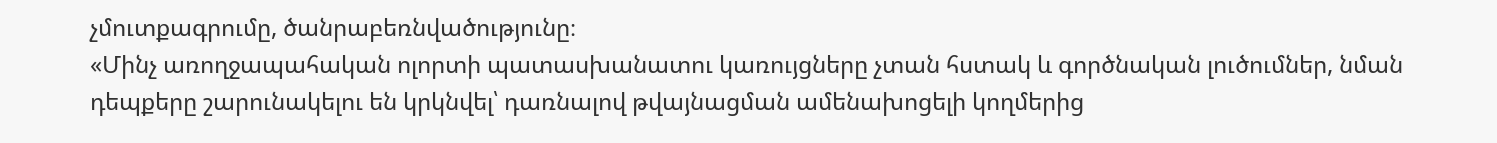չմուտքագրումը, ծանրաբեռնվածությունը։
«Մինչ առողջապահական ոլորտի պատասխանատու կառույցները չտան հստակ և գործնական լուծումներ, նման դեպքերը շարունակելու են կրկնվել՝ դառնալով թվայնացման ամենախոցելի կողմերից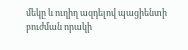մեկը և ուղիղ ազդելով պացիենտի բուժման որակի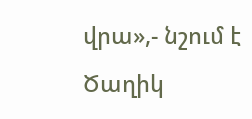վրա»,- նշում է Ծաղիկ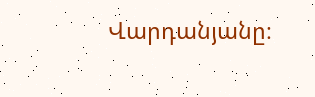Վարդանյանը։